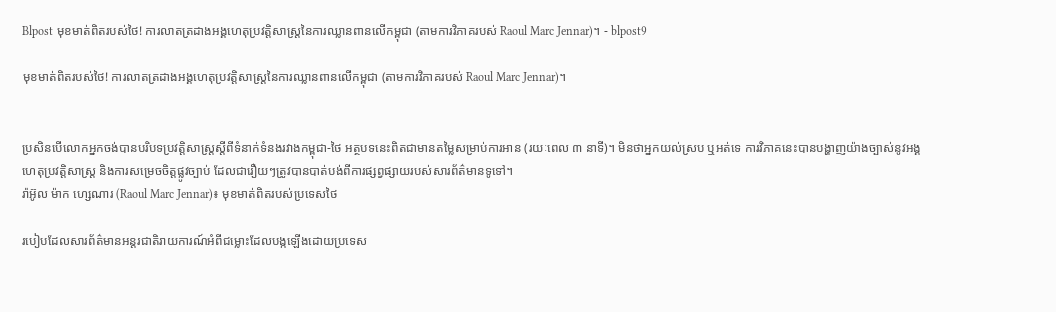Blpost មុខមាត់ពិតរបស់ថៃ! ការលាតត្រដាងអង្គហេតុប្រវត្តិសាស្ត្រនៃការឈ្លានពានលើកម្ពុជា (តាមការវិភាគរបស់ Raoul Marc Jennar)។ - blpost9

មុខមាត់ពិតរបស់ថៃ! ការលាតត្រដាងអង្គហេតុប្រវត្តិសាស្ត្រនៃការឈ្លានពានលើកម្ពុជា (តាមការវិភាគរបស់ Raoul Marc Jennar)។


ប្រសិនបើលោកអ្នកចង់បានបរិបទប្រវត្តិសាស្ត្រស្តីពីទំនាក់ទំនងរវាងកម្ពុជា-ថៃ អត្ថបទនេះពិតជាមានតម្លៃសម្រាប់ការអាន (រយៈពេល ៣ នាទី)។ មិនថាអ្នកយល់ស្រប ឬអត់ទេ ការវិភាគនេះបានបង្ហាញយ៉ាងច្បាស់នូវអង្គហេតុប្រវត្តិសាស្ត្រ និងការសម្រេចចិត្តផ្លូវច្បាប់ ដែលជារឿយៗត្រូវបានបាត់បង់ពីការផ្សព្វផ្សាយរបស់សារព័ត៌មានទូទៅ។
រ៉ាអ៊ូល ម៉ាក ហ្សេណារ (Raoul Marc Jennar)៖ មុខមាត់ពិតរបស់ប្រទេសថៃ

របៀបដែលសារព័ត៌មានអន្តរជាតិរាយការណ៍អំពីជម្លោះដែលបង្កឡើងដោយប្រទេស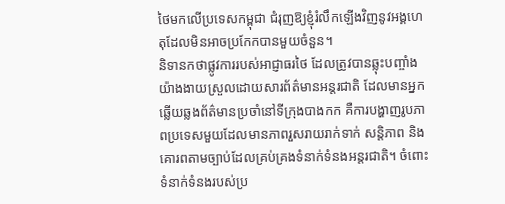ថៃមកលើប្រទេសកម្ពុជា ជំរុញឱ្យខ្ញុំរំលឹកឡើងវិញនូវអង្គហេតុដែលមិនអាចប្រកែកបានមួយចំនួន។
និទានកថាផ្លូវការរបស់អាជ្ញាធរថៃ ដែលត្រូវបានឆ្លុះបញ្ចាំងយ៉ាងងាយស្រួលដោយសារព័ត៌មានអន្តរជាតិ ដែលមានអ្នកឆ្លើយឆ្លងព័ត៌មានប្រចាំនៅទីក្រុងបាងកក គឺការបង្ហាញរូបភាពប្រទេសមួយដែលមានភាពរួសរាយរាក់ទាក់ សន្តិភាព និងគោរពតាមច្បាប់ដែលគ្រប់គ្រងទំនាក់ទំនងអន្តរជាតិ។ ចំពោះទំនាក់ទំនងរបស់ប្រ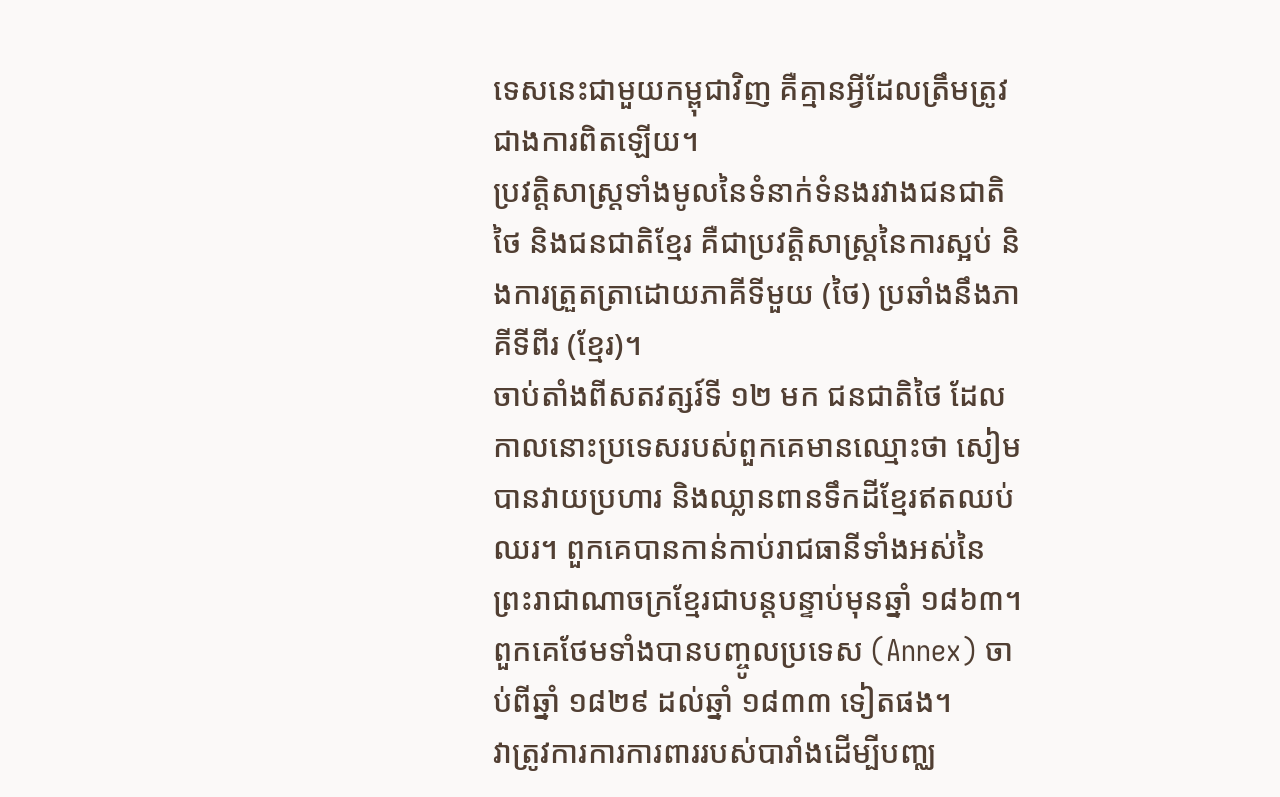ទេសនេះជាមួយកម្ពុជាវិញ គឺគ្មានអ្វីដែលត្រឹមត្រូវជាងការពិតឡើយ។
ប្រវត្តិសាស្ត្រទាំងមូលនៃទំនាក់ទំនងរវាងជនជាតិថៃ និងជនជាតិខ្មែរ គឺជាប្រវត្តិសាស្ត្រនៃការស្អប់ និងការត្រួតត្រាដោយភាគីទីមួយ (ថៃ) ប្រឆាំងនឹងភាគីទីពីរ (ខ្មែរ)។
ចាប់តាំងពីសតវត្សរ៍ទី ១២ មក ជនជាតិថៃ ដែលកាលនោះប្រទេសរបស់ពួកគេមានឈ្មោះថា សៀម បានវាយប្រហារ និងឈ្លានពានទឹកដីខ្មែរឥតឈប់ឈរ។ ពួកគេបានកាន់កាប់រាជធានីទាំងអស់នៃព្រះរាជាណាចក្រខ្មែរជាបន្តបន្ទាប់មុនឆ្នាំ ១៨៦៣។ ពួកគេថែមទាំងបានបញ្ចូលប្រទេស (Annex) ចាប់ពីឆ្នាំ ១៨២៩ ដល់ឆ្នាំ ១៨៣៣ ទៀតផង។
វាត្រូវការការការពាររបស់បារាំងដើម្បីបញ្ឈ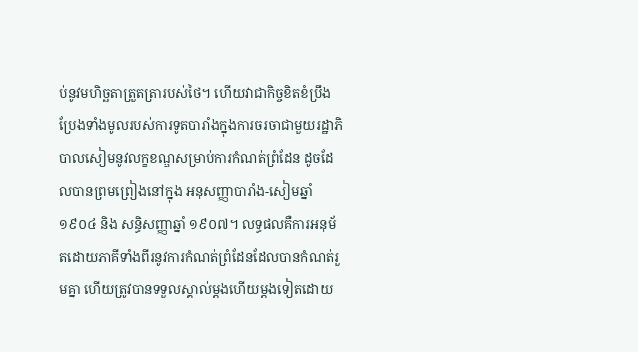ប់នូវមហិច្ឆតាត្រួតត្រារបស់ថៃ។ ហើយវាជាកិច្ចខិតខំប្រឹងប្រែងទាំងមូលរបស់ការទូតបារាំងក្នុងការចរចាជាមួយរដ្ឋាភិបាលសៀមនូវលក្ខខណ្ឌសម្រាប់ការកំណត់ព្រំដែន ដូចដែលបានព្រមព្រៀងនៅក្នុង អនុសញ្ញាបារាំង-សៀមឆ្នាំ ១៩០៤ និង សន្ធិសញ្ញាឆ្នាំ ១៩០៧។ លទ្ធផលគឺការអនុម័តដោយភាគីទាំងពីរនូវការកំណត់ព្រំដែនដែលបានកំណត់រួមគ្នា ហើយត្រូវបានទទួលស្គាល់ម្តងហើយម្តងទៀតដោយ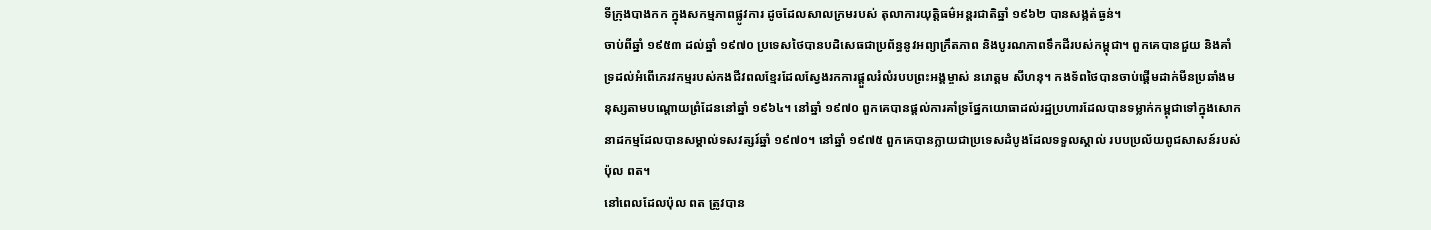ទីក្រុងបាងកក ក្នុងសកម្មភាពផ្លូវការ ដូចដែលសាលក្រមរបស់ តុលាការយុត្តិធម៌អន្តរជាតិឆ្នាំ ១៩៦២ បានសង្កត់ធ្ងន់។
ចាប់ពីឆ្នាំ ១៩៥៣ ដល់ឆ្នាំ ១៩៧០ ប្រទេសថៃបានបដិសេធជាប្រព័ន្ធនូវអព្យាក្រឹតភាព និងបូរណភាពទឹកដីរបស់កម្ពុជា។ ពួកគេបានជួយ និងគាំទ្រដល់អំពើភេរវកម្មរបស់កងជីវពលខ្មែរដែលស្វែងរកការផ្តួលរំលំរបបព្រះអង្គម្ចាស់ នរោត្តម សីហនុ។ កងទ័ពថៃបានចាប់ផ្តើមដាក់មីនប្រឆាំងមនុស្សតាមបណ្តោយព្រំដែននៅឆ្នាំ ១៩៦៤។ នៅឆ្នាំ ១៩៧០ ពួកគេបានផ្តល់ការគាំទ្រផ្នែកយោធាដល់រដ្ឋប្រហារដែលបានទម្លាក់កម្ពុជាទៅក្នុងសោកនាដកម្មដែលបានសម្គាល់ទសវត្សរ៍ឆ្នាំ ១៩៧០។ នៅឆ្នាំ ១៩៧៥ ពួកគេបានក្លាយជាប្រទេសដំបូងដែលទទួលស្គាល់ របបប្រល័យពូជសាសន៍របស់ប៉ុល ពត។
នៅពេលដែលប៉ុល ពត ត្រូវបាន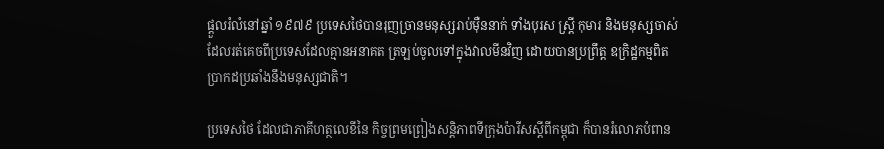ផ្តួលរំលំនៅឆ្នាំ ១៩៧៩ ប្រទេសថៃបានរុញច្រានមនុស្សរាប់ម៉ឺននាក់ ទាំងបុរស ស្ត្រី កុមារ និងមនុស្សចាស់ ដែលរត់គេចពីប្រទេសដែលគ្មានអនាគត ត្រឡប់ចូលទៅក្នុងវាលមីនវិញ ដោយបានប្រព្រឹត្ត ឧក្រិដ្ឋកម្មពិតប្រាកដប្រឆាំងនឹងមនុស្សជាតិ។

ប្រទេសថៃ ដែលជាភាគីហត្ថលេខីនៃ កិច្ចព្រមព្រៀងសន្តិភាពទីក្រុងប៉ារីសស្តីពីកម្ពុជា ក៏បានរំលោភបំពាន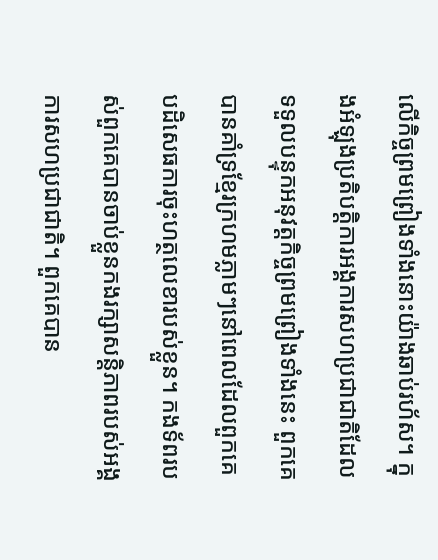លើកិច្ចព្រមព្រៀងទាំងនោះយ៉ាងឆាប់រហ័ស។ ក្នុងអំឡុងប្រតិបត្តិការអង្គការសហប្រជាជាតិដែលទទួលបន្ទុកអនុវត្តកិច្ចព្រមព្រៀងទាំងនេះ ពួកគេបានគាំទ្រខ្មែរក្រហមភ្លាមៗនៅពេលដែលពួកគេបដិសេធការចុះហត្ថលេខារបស់ខ្លួន។ កងទ័ពរបស់ពួកគេបានចាប់ខ្លួនកងរក្សាសន្តិភាពរបស់អង្គការសហប្រជាជាតិ។ ពួកគេបាន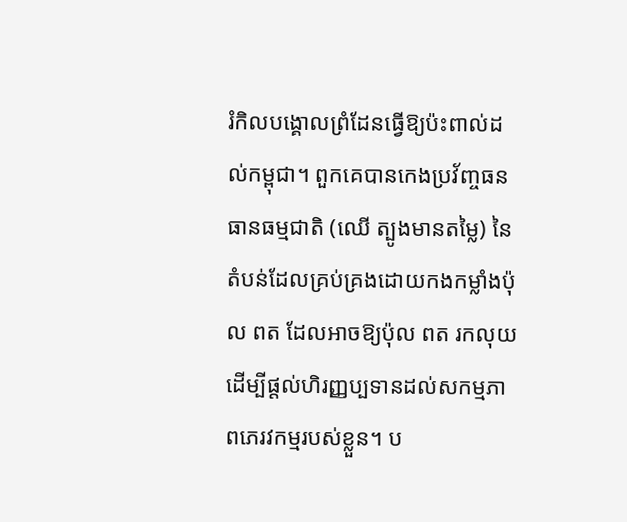រំកិលបង្គោលព្រំដែនធ្វើឱ្យប៉ះពាល់ដល់កម្ពុជា។ ពួកគេបានកេងប្រវ័ញ្ចធនធានធម្មជាតិ (ឈើ ត្បូងមានតម្លៃ) នៃតំបន់ដែលគ្រប់គ្រងដោយកងកម្លាំងប៉ុល ពត ដែលអាចឱ្យប៉ុល ពត រកលុយដើម្បីផ្តល់ហិរញ្ញប្បទានដល់សកម្មភាពភេរវកម្មរបស់ខ្លួន។ ប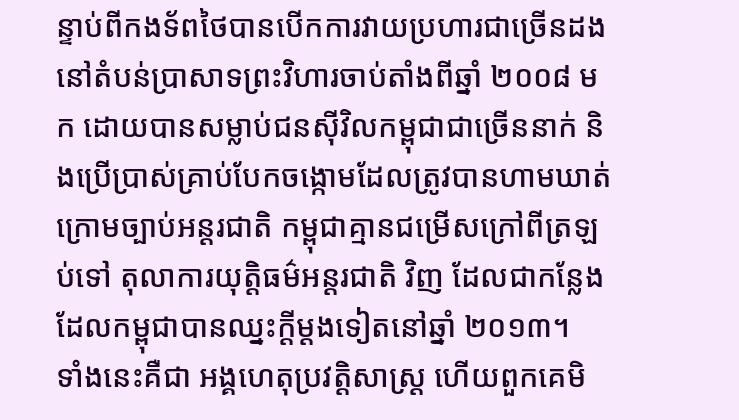ន្ទាប់ពីកងទ័ពថៃបានបើកការវាយប្រហារជាច្រើនដងនៅតំបន់ប្រាសាទព្រះវិហារចាប់តាំងពីឆ្នាំ ២០០៨ មក ដោយបានសម្លាប់ជនស៊ីវិលកម្ពុជាជាច្រើននាក់ និងប្រើប្រាស់គ្រាប់បែកចង្កោមដែលត្រូវបានហាមឃាត់ក្រោមច្បាប់អន្តរជាតិ កម្ពុជាគ្មានជម្រើសក្រៅពីត្រឡប់ទៅ តុលាការយុត្តិធម៌អន្តរជាតិ វិញ ដែលជាកន្លែងដែលកម្ពុជាបានឈ្នះក្តីម្តងទៀតនៅឆ្នាំ ២០១៣។
ទាំងនេះគឺជា អង្គហេតុប្រវត្តិសាស្ត្រ ហើយពួកគេមិ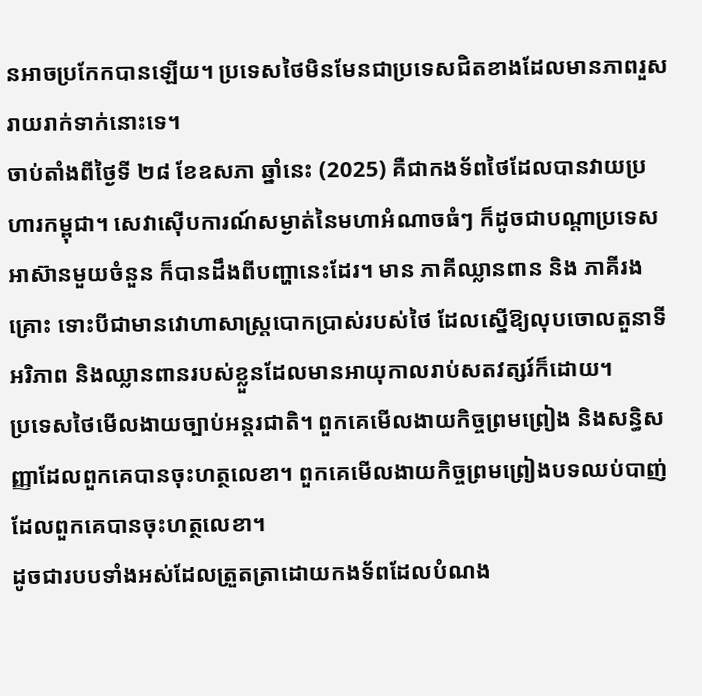នអាចប្រកែកបានឡើយ។ ប្រទេសថៃមិនមែនជាប្រទេសជិតខាងដែលមានភាពរួសរាយរាក់ទាក់នោះទេ។
ចាប់តាំងពីថ្ងៃទី ២៨ ខែឧសភា ឆ្នាំនេះ (2025) គឺជាកងទ័ពថៃដែលបានវាយប្រហារកម្ពុជា។ សេវាស៊ើបការណ៍សម្ងាត់នៃមហាអំណាចធំៗ ក៏ដូចជាបណ្តាប្រទេសអាស៊ានមួយចំនួន ក៏បានដឹងពីបញ្ហានេះដែរ។ មាន ភាគីឈ្លានពាន និង ភាគីរងគ្រោះ ទោះបីជាមានវោហាសាស្ត្របោកប្រាស់របស់ថៃ ដែលស្នើឱ្យលុបចោលតួនាទីអរិភាព និងឈ្លានពានរបស់ខ្លួនដែលមានអាយុកាលរាប់សតវត្សរ៍ក៏ដោយ។
ប្រទេសថៃមើលងាយច្បាប់អន្តរជាតិ។ ពួកគេមើលងាយកិច្ចព្រមព្រៀង និងសន្ធិសញ្ញាដែលពួកគេបានចុះហត្ថលេខា។ ពួកគេមើលងាយកិច្ចព្រមព្រៀងបទឈប់បាញ់ដែលពួកគេបានចុះហត្ថលេខា។
ដូចជារបបទាំងអស់ដែលត្រួតត្រាដោយកងទ័ពដែលបំណង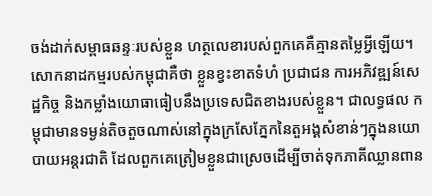ចង់ដាក់សម្ពាធឆន្ទៈរបស់ខ្លួន ហត្ថលេខារបស់ពួកគេគឺគ្មានតម្លៃអ្វីឡើយ។
សោកនាដកម្មរបស់កម្ពុជាគឺថា ខ្លួនខ្វះខាតទំហំ ប្រជាជន ការអភិវឌ្ឍន៍សេដ្ឋកិច្ច និងកម្លាំងយោធាធៀបនឹងប្រទេសជិតខាងរបស់ខ្លួន។ ជាលទ្ធផល កម្ពុជាមានទម្ងន់តិចតួចណាស់នៅក្នុងក្រសែភ្នែកនៃតួអង្គសំខាន់ៗក្នុងនយោបាយអន្តរជាតិ ដែលពួកគេត្រៀមខ្លួនជាស្រេចដើម្បីចាត់ទុកភាគីឈ្លានពាន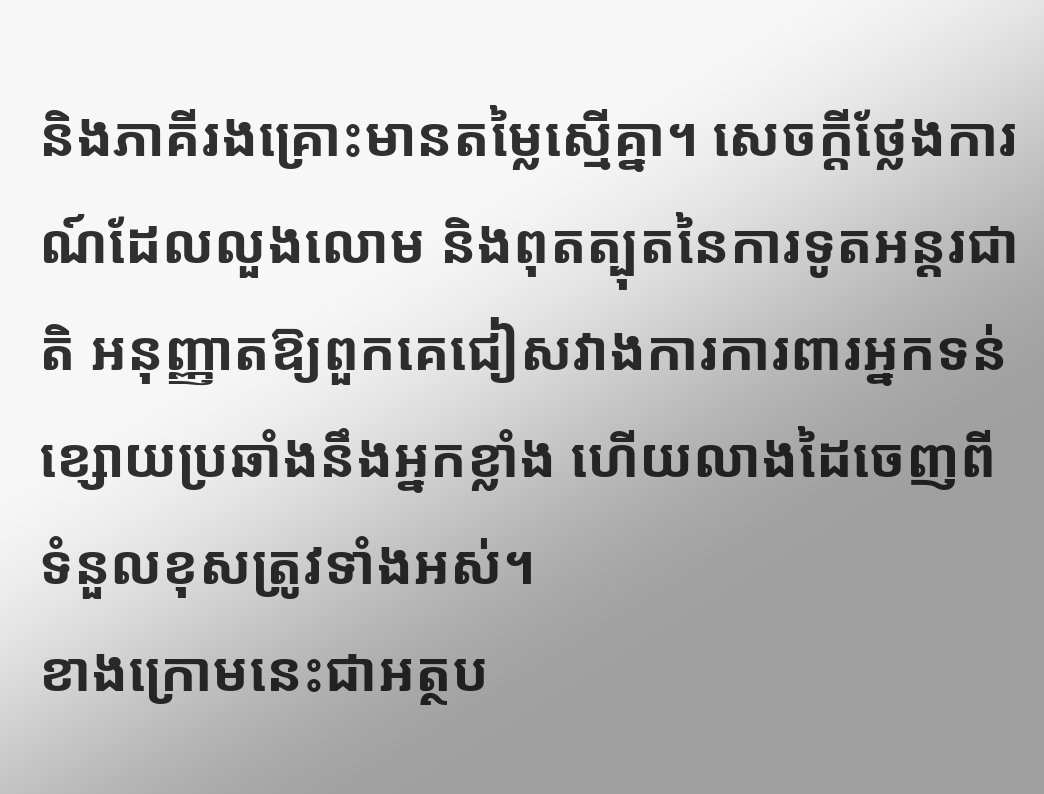និងភាគីរងគ្រោះមានតម្លៃស្មើគ្នា។ សេចក្តីថ្លែងការណ៍ដែលលួងលោម និងពុតត្បុតនៃការទូតអន្តរជាតិ អនុញ្ញាតឱ្យពួកគេជៀសវាងការការពារអ្នកទន់ខ្សោយប្រឆាំងនឹងអ្នកខ្លាំង ហើយលាងដៃចេញពីទំនួលខុសត្រូវទាំងអស់។
ខាងក្រោមនេះជាអត្ថប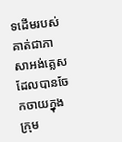ទដើមរបស់គាត់ជាភាសាអង់គ្លេស ដែលបានចែកចាយក្នុងក្រុម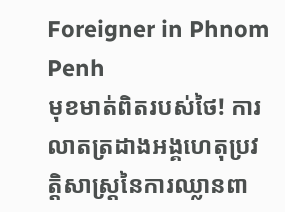Foreigner in Phnom Penh
មុខមាត់ពិតរបស់ថៃ! ការលាតត្រដាងអង្គហេតុប្រវត្តិសាស្ត្រនៃការឈ្លានពា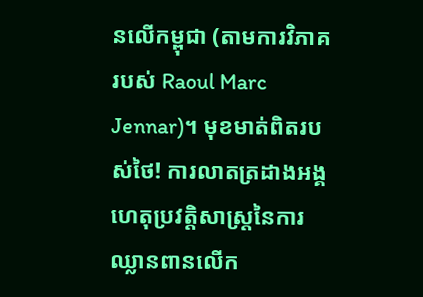នលើកម្ពុជា (តាមការវិភាគរបស់ Raoul Marc Jennar)។ មុខមាត់ពិតរបស់ថៃ! ការលាតត្រដាងអង្គហេតុប្រវត្តិសាស្ត្រនៃការឈ្លានពានលើក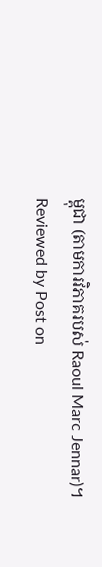ម្ពុជា (តាមការវិភាគរបស់ Raoul Marc Jennar)។ Reviewed by Post on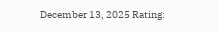December 13, 2025 Rating: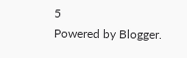5
Powered by Blogger.